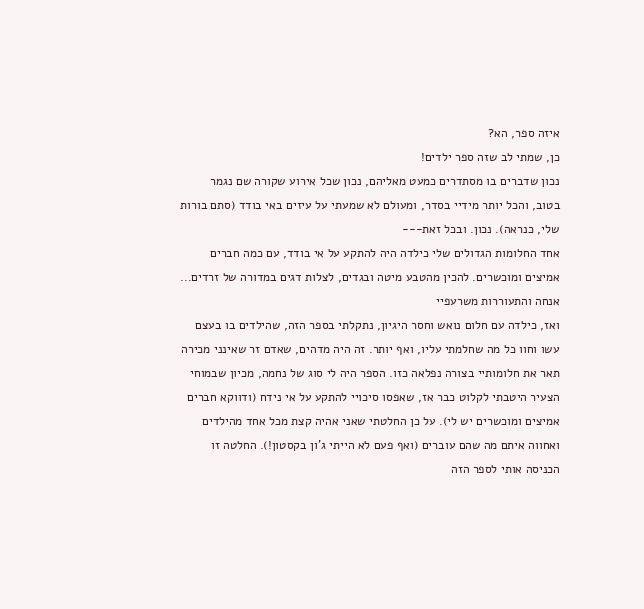איזה ספר, הא?
כן, שמתי לב שזה ספר ילדים!
נכון שדברים בו מסתדרים כמעט מאליהם, נכון שכל אירוע שקורה שם נגמר בטוב, והכל יותר מידיי בסדר, ומעולם לא שמעתי על עיזים באי בודד (סתם בורות שלי, כנראה). נכון. ובכל זאת---
אחד החלומות הגדולים שלי כילדה היה להתקע על אי בודד, עם כמה חברים אמיצים ומוכשרים. להכין מהטבע מיטה ובגדים, לצלות דגים במדורה של זרדים... אנחה והתעוררות משרעפיי
ואז, כילדה עם חלום נואש וחסר היגיון, נתקלתי בספר הזה, שהילדים בו בעצם עשו וחוו כל מה שחלמתי עליו, ואף יותר. זה היה מדהים, שאדם זר שאינני מכירה תאר את חלומותיי בצורה נפלאה כזו. הספר היה לי סוג של נחמה, מכיון שבמוחי הצעיר היטבתי לקלוט כבר אז, שאפסו סיכויי להתקע על אי נידח (ודווקא חברים אמיצים ומוכשרים יש לי). על כן החלטתי שאני אהיה קצת מכל אחד מהילדים ואחווה איתם מה שהם עוברים (ואף פעם לא הייתי ג'ון בקסטון!). החלטה זו הכניסה אותי לספר הזה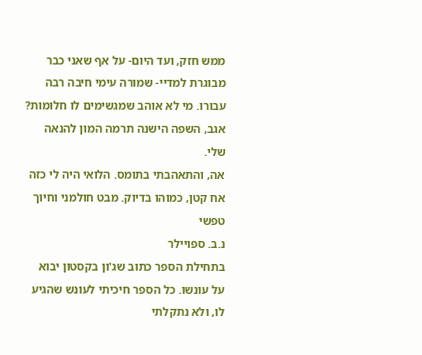ממש חזק, ועד היום- על אף שאני כבר מבוגרת למדיי- שמורה עימי חיבה רבה עבורו. מי לא אוהב שמגשימים לו חלומות?
אגב, השפה הישנה תרמה המון להנאה שלי.
אה, והתאהבתי בתומס. הלואי היה לי כזה אח קטן, כמוהו בדיוק. מבט חולמני וחיוך טפשי
נ.ב. ספויילר
בתחילת הספר כתוב שג'ון בקסטון יבוא על עונשו. כל הספר חיכיתי לעונש שהגיע לו, ולא נתקלתי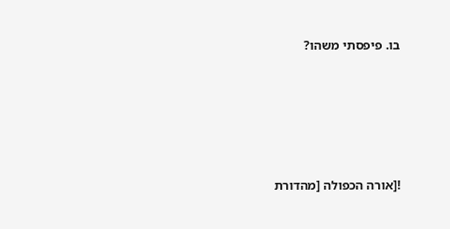בו. פיפסתי משהו?







![אורה הכפולה [מהדורת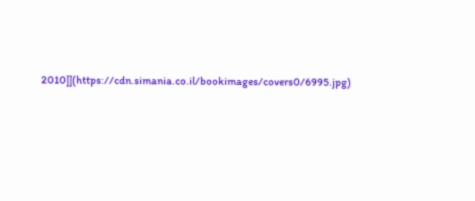2010]](https://cdn.simania.co.il/bookimages/covers0/6995.jpg)